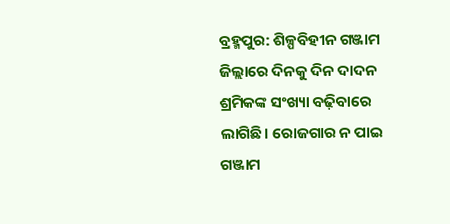ବ୍ରହ୍ମପୁର: ଶିଳ୍ପବିହୀନ ଗଞ୍ଜାମ ଜିଲ୍ଲାରେ ଦିନକୁ ଦିନ ଦାଦନ ଶ୍ରମିକଙ୍କ ସଂଖ୍ୟା ବଢ଼ିବାରେ ଲାଗିଛି। ରୋଜଗାର ନ ପାଇ ଗଞ୍ଜାମ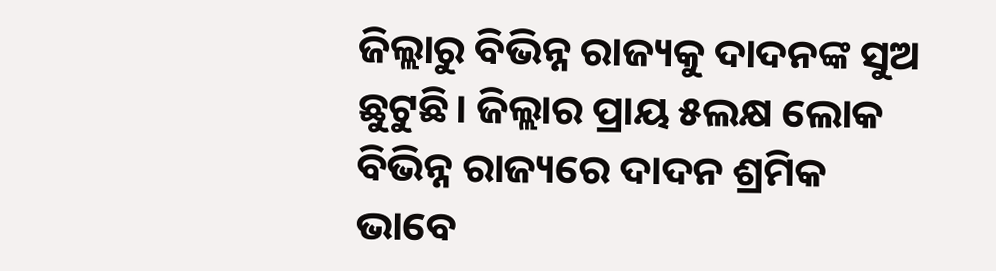ଜିଲ୍ଲାରୁ ବିଭିନ୍ନ ରାଜ୍ୟକୁ ଦାଦନଙ୍କ ସୁଅ ଛୁଟୁଛି। ଜିଲ୍ଲାର ପ୍ରାୟ ୫ଲକ୍ଷ ଲୋକ ବିଭିନ୍ନ ରାଜ୍ୟରେ ଦାଦନ ଶ୍ରମିକ ଭାବେ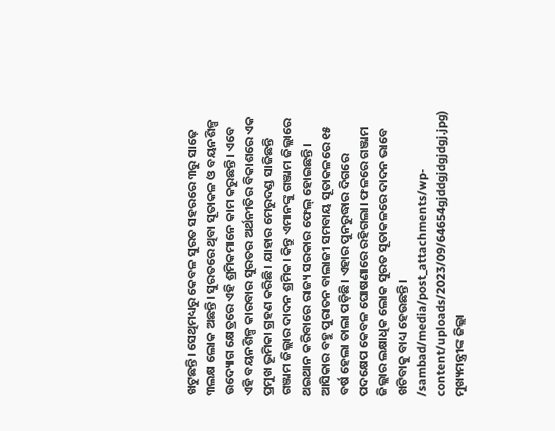ଖଟୁଛନ୍ତି। ସେଥିମଧ୍ୟରୁ କେବଳ ସୁରତ ସହରରେ ୩ରୁ ସାଢ଼େ ୩ଲକ୍ଷ ଲୋକ ଅଛନ୍ତି। ସୁରତରେ ଥିବା ସୂତାକଳ ଓ ବୟନଶିଳ୍ପ ଉଦ୍ୟୋଗ କ୍ଷେତ୍ରରେ ଏହି ଶ୍ରମିକମାନେ କାମ କରୁଛନ୍ତି। ଏବେ ଏହି ବୟନଶିଳ୍ପ କାରବାର ସୁରତର ଅର୍ଥନୀତିର ବିକାଶରେ ଏକ ପ୍ରମୁଖ ଭୂମିକା ଗ୍ରହଣ କରିଛି। ଯାହାର ମେରୁଦଣ୍ଡ ସାଜିଛନ୍ତି ଗଞ୍ଜାମ ଜିଲ୍ଲାର ଦାଦନ ଶ୍ରମିକ। କିନ୍ତୁ ଏମାନଙ୍କୁ ଗଞ୍ଜାମ ଜିଲ୍ଲାରେ ଥଇଥାନ କରିବାରେ ରାଜ୍ୟ ସରକାର ଫେଲ୍ ହୋଇଛନ୍ତି। ଆସିକାର ବହୁ ପୁରାତନ ବାଲାଜୀ ସମବାୟ ସୂତାକଳରେ ୧୫ ବର୍ଷ ହେଲା ତାଲା ପଡ଼ିଛି। ଏହାର ପୁନରୁଦ୍ଧାର ଦିଗରେ ପଦକ୍ଷେପ କେବଳ ଘୋଷଣାରେ ରହିଗଲା। ଫଳରେ ଗଞ୍ଜାମ ଜିଲ୍ଲାର ଲକ୍ଷାଧିକ ଲୋକ ସୁରତ ସୂତାକଳରେ ଦାଦନ ଭାବେ ଖଟିବାକୁ ବାଧ୍ୟ ହେଉଛନ୍ତି।
/sambad/media/post_attachments/wp-content/uploads/2023/09/64654gjddgjdgjdgj.jpg)
ମୁଖ୍ୟମନ୍ତ୍ରୀଙ୍କ ଜିଲ୍ଲା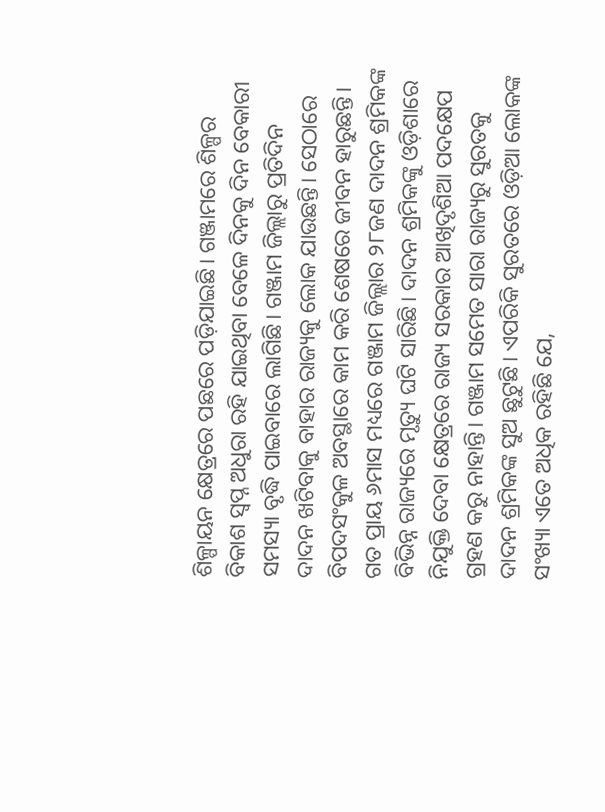ଶିଳ୍ପାୟନ କ୍ଷେତ୍ରରେ ପଛରେ ପଡ଼ିଯାଇଛି। ଗଞ୍ଜାମରେ ଶିଳ୍ପର ବିକାଶ ସ୍ବପ୍ନ ଅଧୁରା ରହି ଯାଇଥିବା ବେଳେ ଦିନକୁ ଦିନ ବେକାରୀ ସମସ୍ୟା ବୃଦ୍ଧି ପାଇବାରେ ଲାଗିଛି। ଗଞ୍ଜାମ ଜିଲ୍ଲାରୁ ପ୍ରତିଦିନ ଦାଦନ ଖଟିବାକୁ ବାହାର ରାଜ୍ୟକୁ ଲୋକ ଯାଉଛନ୍ତି। ସେଠାରେ ବିପଦସଂକୁଳ ଅବସ୍ଥାରେ କାମ କରି ଶେଷରେ ଜୀବନ ହାରୁଛନ୍ତି। ଗତ ପ୍ରାୟ ୬ମାସ ମଧ୍ୟରେ ଗଞ୍ଜାମ ଜିଲ୍ଲାର ୨୮ଜଣ ଦାଦନ ଶ୍ରମିକଙ୍କ ବିଭିନ୍ନ ରାଜ୍ୟରେ ମୃତ୍ୟୁ ଘଟି ସାରିଛି। ଦାଦନ ଶ୍ରମିକଙ୍କୁ ଓଡ଼ିଶାରେ ନିଯୁକ୍ତି ଦେବା କ୍ଷେତ୍ରରେ ରାଜ୍ୟ ସରକାର ଆଖିଦୃଶିଆ ପଦକ୍ଷେପ ଗ୍ରହଣ କରୁ ନାହାନ୍ତି। ଗଞ୍ଜାମ ସମେତ ସାରା ରାଜ୍ୟରୁ ସୁରତକୁ ଦାଦନ ଶ୍ରମିକଙ୍କ ସୁଅ ଛୁଟୁଛି। ଏପରିକି ସୁରତରେ ଓଡ଼ିଆ ଲୋକଙ୍କ ସଂଖ୍ୟା ଏତେ ଅଧିକ ରହିଛି ଯେ,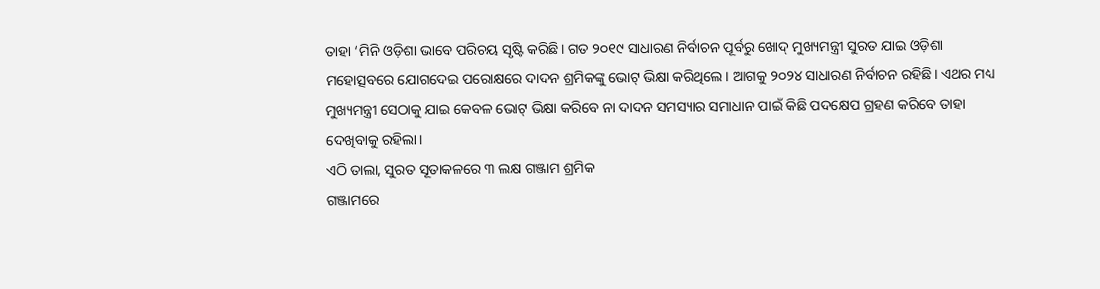ତାହା ‘ମିନି ଓଡ଼ିଶା ଭାବେ ପରିଚୟ ସୃଷ୍ଟି କରିଛି। ଗତ ୨୦୧୯ ସାଧାରଣ ନିର୍ବାଚନ ପୂର୍ବରୁ ଖୋଦ୍ ମୁଖ୍ୟମନ୍ତ୍ରୀ ସୁରତ ଯାଇ ଓଡ଼ିଶା ମହୋତ୍ସବରେ ଯୋଗଦେଇ ପରୋକ୍ଷରେ ଦାଦନ ଶ୍ରମିକଙ୍କୁ ଭୋଟ୍ ଭିକ୍ଷା କରିଥିଲେ। ଆଗକୁ ୨୦୨୪ ସାଧାରଣ ନିର୍ବାଚନ ରହିଛି। ଏଥର ମଧ୍ୟ ମୁଖ୍ୟମନ୍ତ୍ରୀ ସେଠାକୁ ଯାଇ କେବଳ ଭୋଟ୍ ଭିକ୍ଷା କରିବେ ନା ଦାଦନ ସମସ୍ୟାର ସମାଧାନ ପାଇଁ କିଛି ପଦକ୍ଷେପ ଗ୍ରହଣ କରିବେ ତାହା ଦେଖିବାକୁ ରହିଲା।
ଏଠି ତାଲା, ସୁରତ ସୂତାକଳରେ ୩ ଲକ୍ଷ ଗଞ୍ଜାମ ଶ୍ରମିକ
ଗଞ୍ଜାମରେ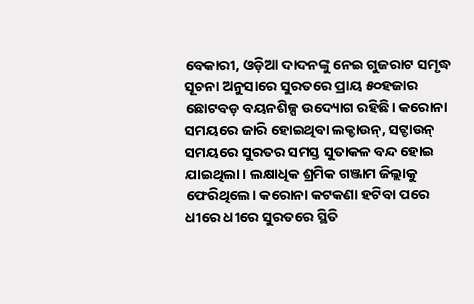ବେକାରୀ, ଓଡ଼ିଆ ଦାଦନଙ୍କୁ ନେଇ ଗୁଜରାଟ ସମୃଦ୍ଧ
ସୂଚନା ଅନୁସାରେ ସୁରତରେ ପ୍ରାୟ ୫୦ହଜାର ଛୋଟବଡ଼ ବୟନଶିଳ୍ପ ଉଦ୍ୟୋଗ ରହିଛି। କରୋନା ସମୟରେ ଜାରି ହୋଇଥିବା ଲକ୍ଡାଉନ୍, ସଟ୍ଡାଉନ୍ ସମୟରେ ସୁରତର ସମସ୍ତ ସୁତାକଳ ବନ୍ଦ ହୋଇ ଯାଇଥିଲା। ଲକ୍ଷାଧିକ ଶ୍ରମିକ ଗଞ୍ଜାମ ଜିଲ୍ଲାକୁ ଫେରିଥିଲେ। କରୋନା କଟକଣା ହଟିବା ପରେ ଧୀରେ ଧୀରେ ସୁରତରେ ସ୍ଥିତି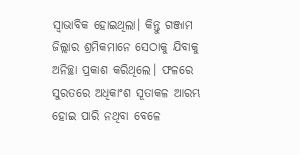ସ୍ବାଭାବିକ ହୋଇଥିଲା। କିନ୍ତୁ ଗଞ୍ଜାମ ଜିଲ୍ଲାର ଶ୍ରମିକମାନେ ସେଠାକୁ ଯିବାକୁ ଅନିଚ୍ଛା ପ୍ରକାଶ କରିଥିଲେ। ଫଳରେ ସୁରତରେ ଅଧିକାଂଶ ସୂତାକଳ ଆରମ୍ଭ ହୋଇ ପାରି ନଥିବା ବେଳେ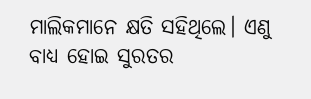ମାଲିକମାନେ କ୍ଷତି ସହିଥିଲେ। ଏଣୁ ବାଧ୍ୟ ହୋଇ ସୁରତର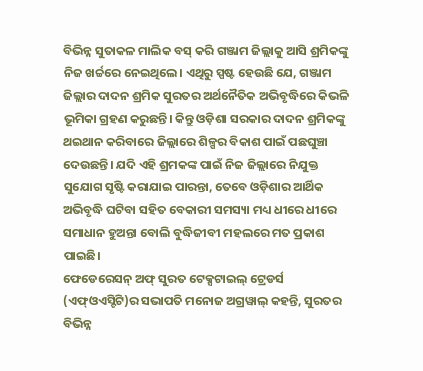ବିଭିନ୍ନ ସୁତାକଳ ମାଲିକ ବସ୍ କରି ଗଞ୍ଜାମ ଜିଲ୍ଲାକୁ ଆସି ଶ୍ରମିକଙ୍କୁ ନିଜ ଖର୍ଚ୍ଚରେ ନେଇଥିଲେ। ଏଥିରୁ ସ୍ପଷ୍ଟ ହେଉଛି ଯେ, ଗଞ୍ଜାମ ଜିଲ୍ଲାର ଦାଦନ ଶ୍ରମିକ ସୁରତର ଅର୍ଥନୈତିକ ଅଭିବୃଦ୍ଧିରେ କିଭଳି ଭୂମିକା ଗ୍ରହଣ କରୁଛନ୍ତି। କିନ୍ତୁ ଓଡ଼ିଶା ସରକାର ଦାଦନ ଶ୍ରମିକଙ୍କୁ ଥଇଥାନ କରିବାରେ ଜିଲ୍ଲାରେ ଶିଳ୍ପର ବିକାଶ ପାଇଁ ପଛଘୁଞ୍ଚା ଦେଉଛନ୍ତି। ଯଦି ଏହି ଶ୍ରମକଙ୍କ ପାଇଁ ନିଜ ଜିଲ୍ଲାରେ ନିଯୁକ୍ତ ସୁଯୋଗ ସୃଷ୍ଟି କରାଯାଇ ପାରନ୍ତା, ତେବେ ଓଡ଼ିଶାର ଆର୍ଥିକ ଅଭିବୃଦ୍ଧି ଘଟିବା ସହିତ ବେକାରୀ ସମସ୍ୟା ମଧ୍ୟ ଧୀରେ ଧୀରେ ସମାଧାନ ହୁଅନ୍ତା ବୋଲି ବୁଦ୍ଧିଜୀବୀ ମହଲରେ ମତ ପ୍ରକାଶ ପାଇଛି।
ଫେଡେରେସନ୍ ଅଫ୍ ସୁରତ ଟେକ୍ସଟାଇଲ୍ ଟ୍ରେଡର୍ସ (ଏଫ୍ଓଏସ୍ଟିଟି)ର ସଭାପତି ମନୋଜ ଅଗ୍ରୱାଲ୍ କହନ୍ତି, ସୁରତର ବିଭିନ୍ନ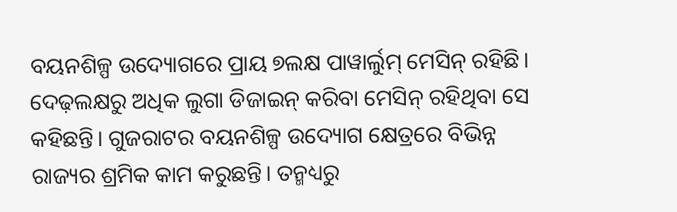ବୟନଶିଳ୍ପ ଉଦ୍ୟୋଗରେ ପ୍ରାୟ ୭ଲକ୍ଷ ପାୱାର୍ଲୁମ୍ ମେସିନ୍ ରହିଛି। ଦେଢ଼ଲକ୍ଷରୁ ଅଧିକ ଲୁଗା ଡିଜାଇନ୍ କରିବା ମେସିନ୍ ରହିଥିବା ସେ କହିଛନ୍ତି। ଗୁଜରାଟର ବୟନଶିଳ୍ପ ଉଦ୍ୟୋଗ କ୍ଷେତ୍ରରେ ବିଭିନ୍ନ ରାଜ୍ୟର ଶ୍ରମିକ କାମ କରୁଛନ୍ତି। ତନ୍ମଧ୍ୟରୁ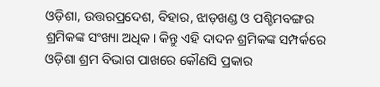ଓଡ଼ିଶା, ଉତ୍ତରପ୍ରଦେଶ, ବିହାର, ଝାଡ଼ଖଣ୍ଡ ଓ ପଶ୍ଚିମବଙ୍ଗର ଶ୍ରମିକଙ୍କ ସଂଖ୍ୟା ଅଧିକ। କିନ୍ତୁ ଏହି ଦାଦନ ଶ୍ରମିକଙ୍କ ସମ୍ପର୍କରେ ଓଡ଼ିଶା ଶ୍ରମ ବିଭାଗ ପାଖରେ କୌଣସି ପ୍ରକାର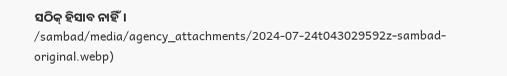ସଠିକ୍ ହିସାବ ନାହିଁ।
/sambad/media/agency_attachments/2024-07-24t043029592z-sambad-original.webp)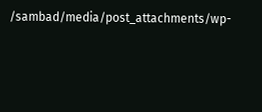/sambad/media/post_attachments/wp-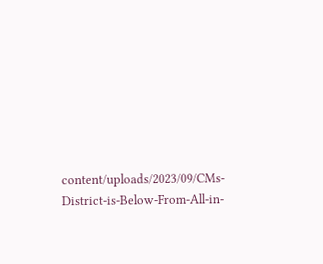content/uploads/2023/09/CMs-District-is-Below-From-All-in-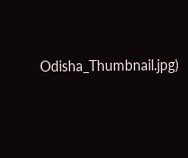Odisha_Thumbnail.jpg)